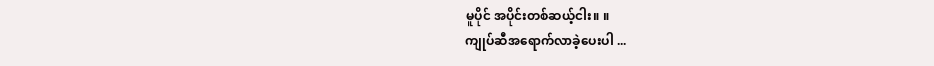မူပိုင် အပိုင်းတစ်ဆယ့်ငါး။ ။
ကျုပ်ဆီအရောက်လာခဲ့ပေးပါ ...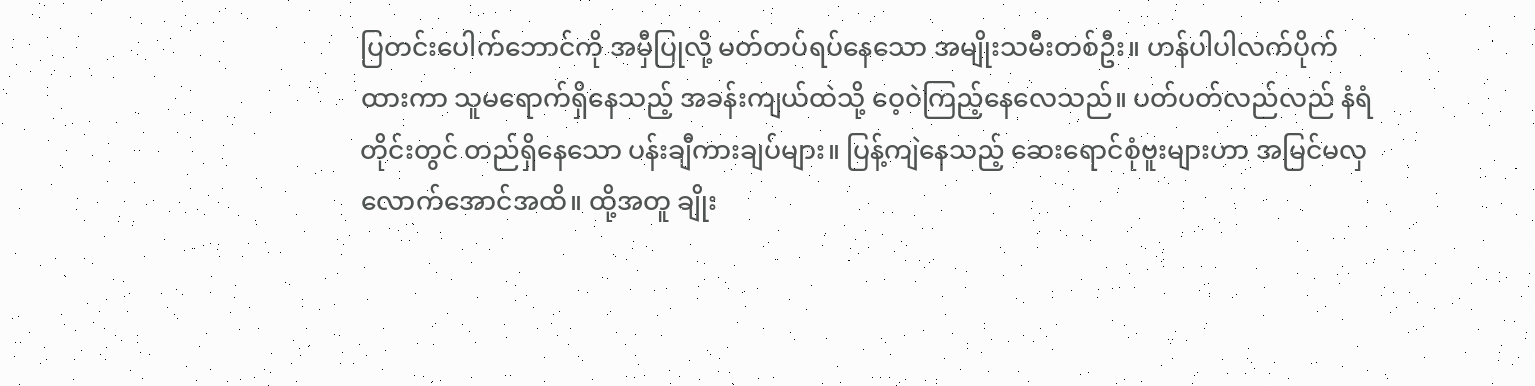ပြတင်းပေါက်ဘောင်ကို အမှီပြုလို့ မတ်တပ်ရပ်နေသော အမျိုးသမီးတစ်ဦး။ ဟန်ပါပါလက်ပိုက်ထားကာ သူမရောက်ရှိနေသည့် အခန်းကျယ်ထဲသို့ ဝေ့ဝဲကြည့်နေလေသည်။ ပတ်ပတ်လည်လည် နံရံတိုင်းတွင် တည်ရှိနေသော ပန်းချီကားချပ်များ။ ပြန့်ကျဲနေသည့် ဆေးရောင်စုံဗူးများဟာ အမြင်မလှလောက်အောင်အထိ။ ထို့အတူ ချိုး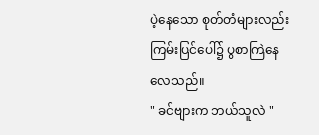ပဲ့နေသော စုတ်တံများလည်း ကြမ်းပြင်ပေါ်၌ ပွစာကြဲနေလေသည်။
" ခင်ဗျားက ဘယ်သူလဲ "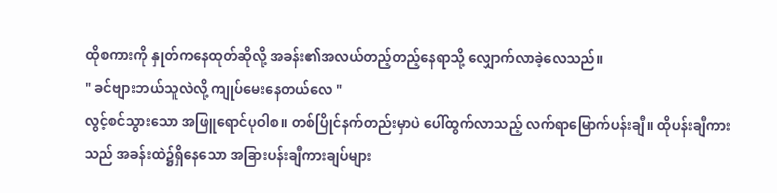ထိုစကားကို နှုတ်ကနေထုတ်ဆိုလို့ အခန်း၏အလယ်တည့်တည့်နေရာသို့ လျှောက်လာခဲ့လေသည်။
" ခင်ဗျားဘယ်သူလဲလို့ ကျုပ်မေးနေတယ်လေ "
လွင့်စင်သွားသော အဖြူရောင်ပုဝါစ။ တစ်ပြိုင်နက်တည်းမှာပဲ ပေါ်ထွက်လာသည့် လက်ရာမြောက်ပန်းချီ။ ထိုပန်းချီကားသည် အခန်းထဲ၌ရှိနေသော အခြားပန်းချီကားချပ်များ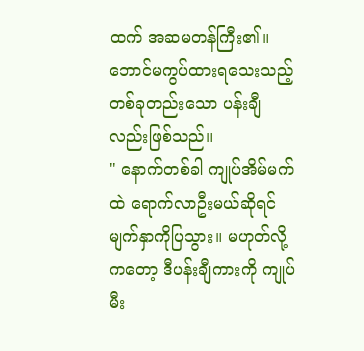ထက် အဆမတန်ကြီး၏။ ဘောင်မကွပ်ထားရသေးသည့် တစ်ခုတည်းသော ပန်းချီလည်းဖြစ်သည်။
" နောက်တစ်ခါ ကျုပ်အိမ်မက်ထဲ ရောက်လာဦးမယ်ဆိုရင် မျက်နှာကိုပြသွား။ မဟုတ်လို့ကတော့ ဒီပန်းချီကားကို ကျုပ်မီး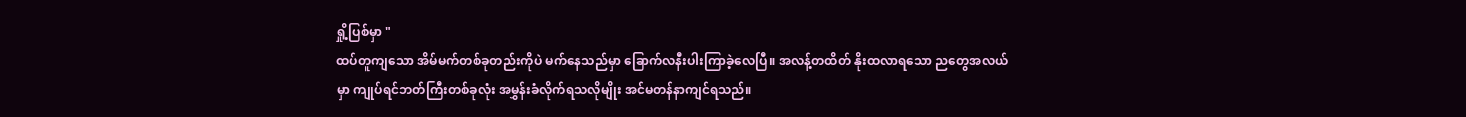ရှို့ပြစ်မှာ "
ထပ်တူကျသော အိမ်မက်တစ်ခုတည်းကိုပဲ မက်နေသည်မှာ ခြောက်လနီးပါးကြာခဲ့လေပြီ။ အလန့်တထိတ် နိုးထလာရသော ညတွေအလယ်မှာ ကျုပ်ရင်ဘတ်ကြီးတစ်ခုလုံး အမွှန်းခံလိုက်ရသလိုမျိုး အင်မတန်နာကျင်ရသည်။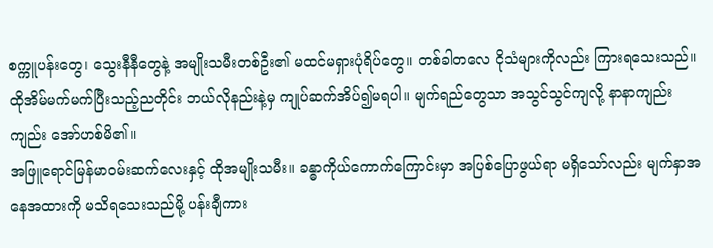စက္ကူပန်းတွေ၊ သွေးနီနီတွေနဲ့ အမျိုးသမီးတစ်ဦး၏ မထင်မရှားပုံရိပ်တွေ။ တစ်ခါတလေ ငိုသံများကိုလည်း ကြားရသေးသည်။ ထိုအိမ်မက်မက်ပြီးသည့်ညတိုင်း ဘယ်လိုနည်းနဲ့မှ ကျုပ်ဆက်အိပ်၍မရပါ။ မျက်ရည်တွေသာ အသွင်သွင်ကျလို့ နာနာကျည်းကျည်း အော်ဟစ်မိ၏။
အဖြူရောင်မြန်မာဝမ်းဆက်လေးနှင့် ထိုအမျိုးသမီး။ ခန္ဓာကိုယ်ကောက်ကြောင်းမှာ အပြစ်ပြောဖွယ်ရာ မရှိသော်လည်း မျက်နှာအနေအထားကို မသိရသေးသည်မို့ ပန်းချီကား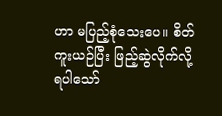ဟာ မပြည့်စုံသေးပေ။ စိတ်ကူးယဉ်ပြီး ဖြည့်ဆွဲလိုက်လို့ ရပါသော်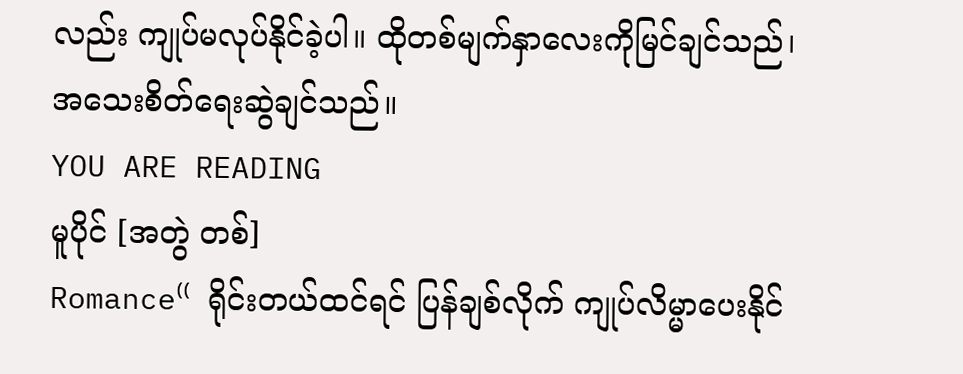လည်း ကျုပ်မလုပ်နိုင်ခဲ့ပါ။ ထိုတစ်မျက်နှာလေးကိုမြင်ချင်သည်၊ အသေးစိတ်ရေးဆွဲချင်သည်။
YOU ARE READING
မူပိုင် [အတွဲ တစ်]
Romance⁽⁽ ရိုင်းတယ်ထင်ရင် ပြန်ချစ်လိုက် ကျုပ်လိမ္မာပေးနိုင်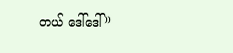တယ် ဒေါ်ဒေါ် ⁾⁾